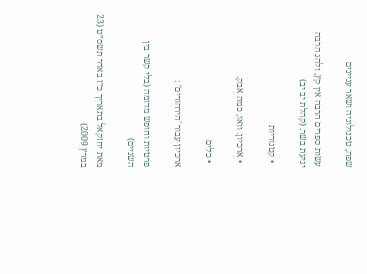שפה, טכנולוגיה ושאר עניינים

עשות ספרים הרבה אין קץ, ולהג הרבה יגיעת בשר. (קהלת יב יב)

  • קטגוריות

  • ארכיון. וואו, כמה אבק.

  • כלים

ארכיון עבור 'הירהורים' :

פרטיות וחופש מדומה (בלי קשר בין השניים)

מאת יחזקאל בתאריך כ״ז באדר תשס״ט (23 במרץ 2009)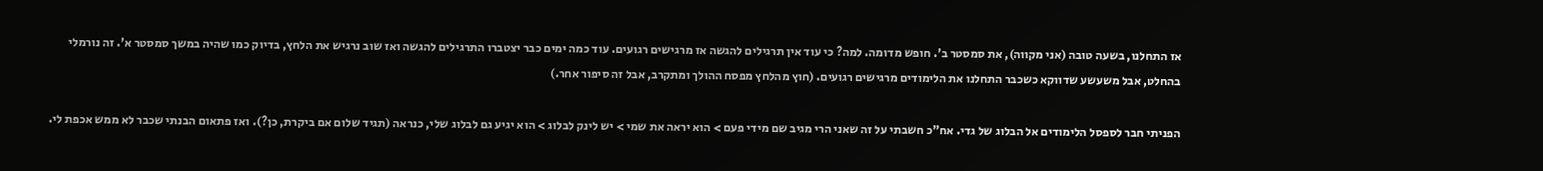אז התחלנו, בשעה טובה (אני מקווה), את סמסטר ב'. חופש מדומה. למה? כי עוד אין תרגילים להגשה אז מרגישים רגועים. עוד כמה ימים כבר יצטברו התרגילים להגשה ואז שוב נרגיש את הלחץ, בדיוק כמו שהיה במשך סמסטר א'. זה נורמלי בהחלט, אבל משעשע שדווקא כשכבר התחלנו את הלימודים מרגישים רגועים. (חוץ מהלחץ מפסח ההולך ומתקרב, אבל זה סיפור אחר.)

הפניתי חבר לספסל הלימודים אל הבלוג של גדי. אח"כ חשבתי על זה שאני הרי מגיב שם מידי פעם > הוא יראה את שמי > יש לינק לבלוג > הוא יגיע גם לבלוג שלי, כנראה (תגיד שלום אם ביקרת, כן?). ואז פתאום הבנתי שכבר לא ממש אכפת לי.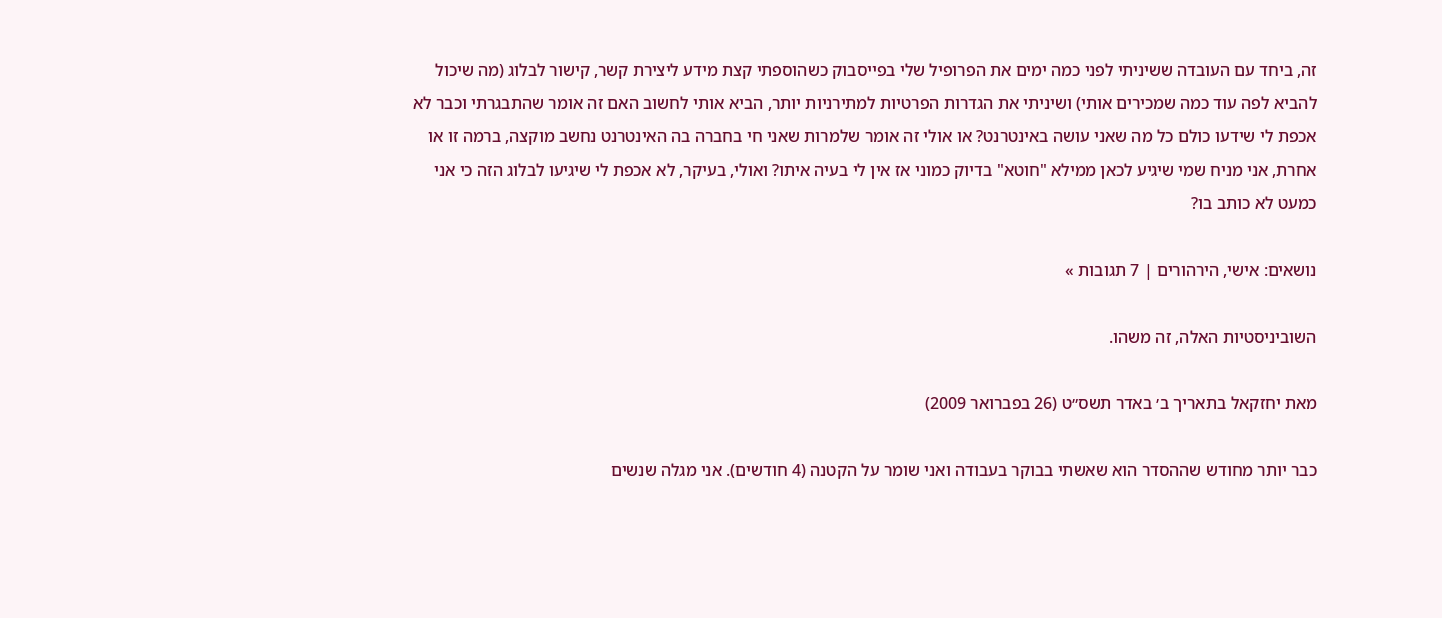זה, ביחד עם העובדה ששיניתי לפני כמה ימים את הפרופיל שלי בפייסבוק כשהוספתי קצת מידע ליצירת קשר, קישור לבלוג (מה שיכול להביא לפה עוד כמה שמכירים אותי) ושיניתי את הגדרות הפרטיות למתירניות יותר, הביא אותי לחשוב האם זה אומר שהתבגרתי וכבר לא אכפת לי שידעו כולם כל מה שאני עושה באינטרנט? או אולי זה אומר שלמרות שאני חי בחברה בה האינטרנט נחשב מוקצה, ברמה זו או אחרת, אני מניח שמי שיגיע לכאן ממילא "חוטא" בדיוק כמוני אז אין לי בעיה איתו? ואולי, בעיקר, לא אכפת לי שיגיעו לבלוג הזה כי אני כמעט לא כותב בו?

נושאים: אישי, הירהורים | 7 תגובות »

השוביניסטיות האלה, זה משהו.

מאת יחזקאל בתאריך ב׳ באדר תשס״ט (26 בפברואר 2009)

כבר יותר מחודש שההסדר הוא שאשתי בבוקר בעבודה ואני שומר על הקטנה (4 חודשים). אני מגלה שנשים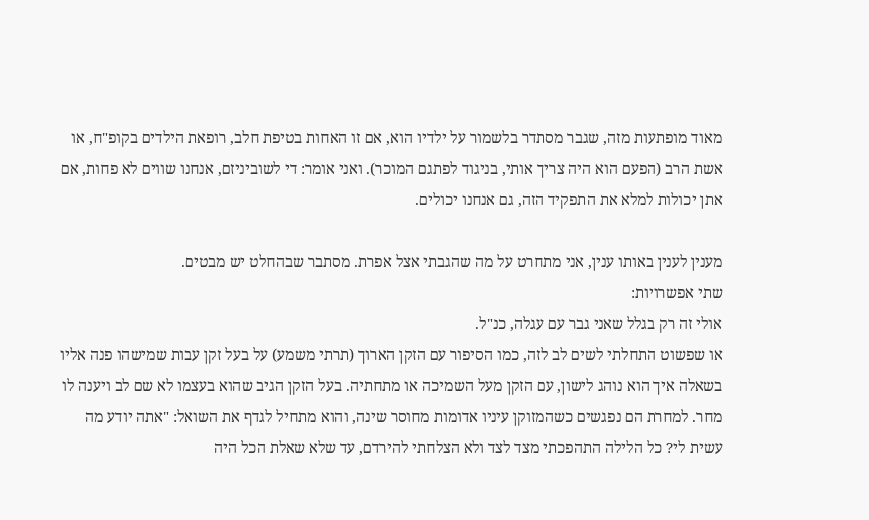מאוד מופתעות מזה, שגבר מסתדר בלשמור על ילדיו הוא, אם זו האחות בטיפת חלב, רופאת הילדים בקופ"ח, או אשת הרב (הפעם הוא היה צריך אותי, בניגוד לפתגם המוכר). ואני אומר: די לשוביניזם, אנחנו שווים לא פחות, אם אתן יכולות למלא את התפקיד הזה, גם אנחנו יכולים.

מענין לענין באותו ענין, אני מתחרט על מה שהגבתי אצל אפרת. מסתבר שבהחלט יש מבטים.
שתי אפשרויות:
אולי זה רק בגלל שאני גבר עם עגלה, כנ"ל.
או שפשוט התחלתי לשים לב לזה, כמו הסיפור עם הזקן הארוך (תרתי משמע) על בעל זקן עבות שמישהו פנה אליו בשאלה איך הוא נוהג לישון, עם הזקן מעל השמיכה או מתחתיה. בעל הזקן הגיב שהוא בעצמו לא שם לב ויענה לו מחר. למחרת הם נפגשים כשהמזוקן עיניו אדומות מחוסר שינה, והוא מתחיל לגדף את השואל: "אתה יודע מה עשית לי? כל הלילה התהפכתי מצד לצד ולא הצלחתי להירדם, עד שלא שאלת הכל היה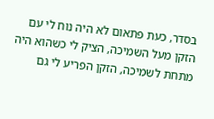בסדר, כעת פתאום לא היה נוח לי עם הזקן מעל השמיכה, הציק לי כשהוא היה מתחת לשמיכה, הזקן הפריע לי גם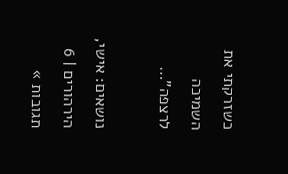כשזרקתי את השמיכה לרצפה"…

נושאים: אישי, הירהורים | 6 תגובות »